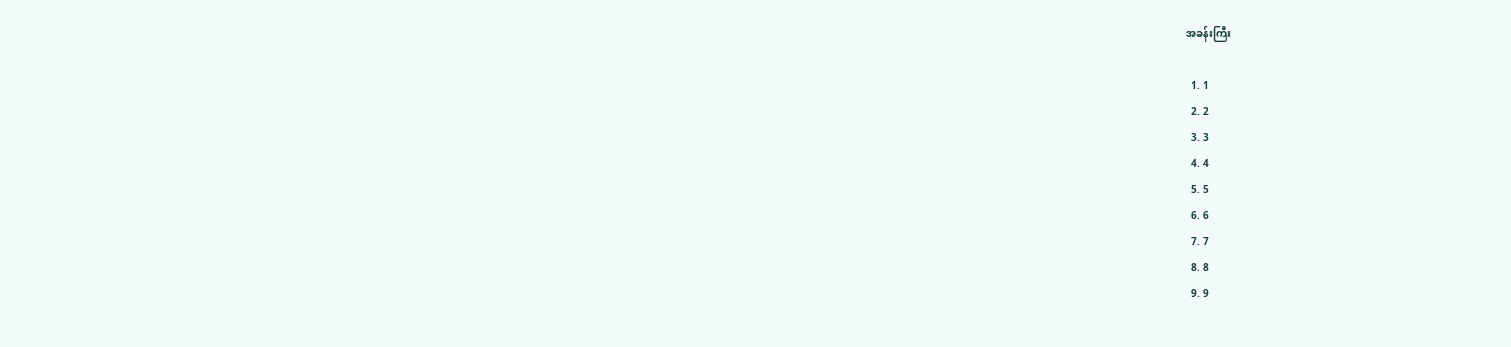အခန်းကြီး

  1. 1
  2. 2
  3. 3
  4. 4
  5. 5
  6. 6
  7. 7
  8. 8
  9. 9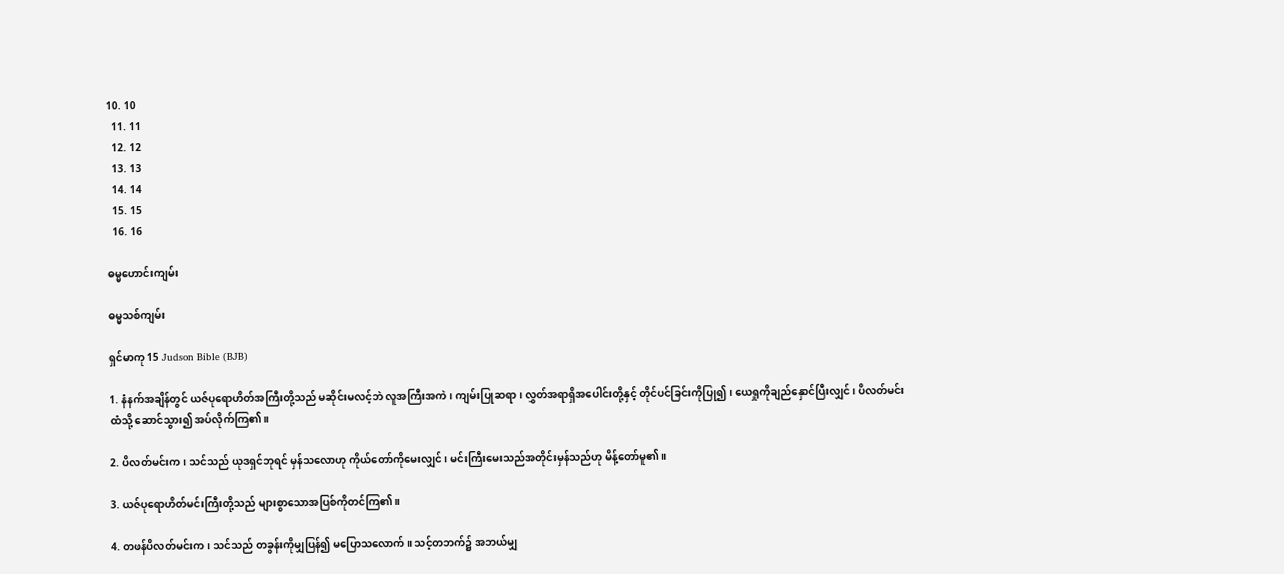10. 10
  11. 11
  12. 12
  13. 13
  14. 14
  15. 15
  16. 16

ဓမ္မဟောင်း‌ကျမ်း

ဓမ္မသစ်ကျမ်း

ရှင်မာကု 15 Judson Bible (BJB)

1. နံနက်အချိန်တွင် ယဇ်ပုရောဟိတ်အကြီးတို့သည် မဆိုင်းမလင့်ဘဲ လူအကြီးအကဲ၊ ကျမ်းပြုဆရာ၊ လွှတ်အရာရှိအပေါင်းတို့နှင့် တိုင်ပင်ခြင်းကိုပြု၍၊ ယေရှုကိုချည်နှောင်ပြီးလျှင်၊ ပိလတ်မင်းထံသို့ ဆောင်သွား၍ အပ်လိုက်ကြ၏။

2. ပိလတ်မင်းက၊ သင်သည် ယုဒရှင်ဘုရင် မှန်သလောဟု ကိုယ်တော်ကိုမေးလျှင်၊ မင်းကြီးမေးသည်အတိုင်းမှန်သည်ဟု မိန့်တော်မူ၏။

3. ယဇ်ပုရောဟိတ်မင်းကြီးတို့သည် များစွာသောအပြစ်ကိုတင်ကြ၏။

4. တဖန်ပိလတ်မင်းက၊ သင်သည် တခွန်းကိုမျှပြန်၍ မပြောသလောက်။ သင့်တဘက်၌ အဘယ်မျှ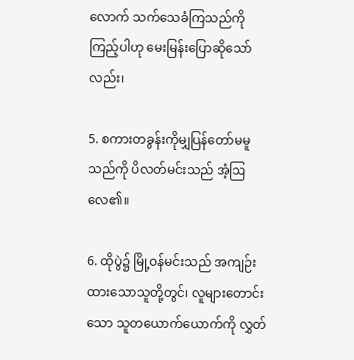လောက် သက်သေခံကြသည်ကို ကြည့်ပါဟု မေးမြန်းပြောဆိုသော်လည်း၊

5. စကားတခွန်းကိုမျှပြန်တော်မမူသည်ကို ပိလတ်မင်းသည် အံ့ဩလေ၏။

6. ထိုပွဲ၌ မြို့ဝန်မင်းသည် အကျဉ်းထားသောသူတို့တွင်၊ လူများတောင်းသော သူတယောက်ယောက်ကို လွှတ်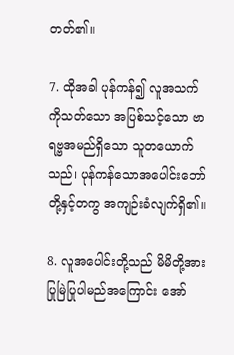တတ်၏။

7. ထိုအခါ ပုန်ကန်၍ လူအသက်ကိုသတ်သော အပြစ်သင့်သော ဗာရဗ္ဗအမည်ရှိသော သူတယောက်သည်၊ ပုန်ကန်သောအပေါင်းဘော်တို့နှင့်တကွ အကျဉ်းခံလျက်ရှိ၏။

8. လူအပေါင်းတို့သည် မိမိတို့အား ပြုမြဲပြုပါမည်အကြောင်း အော်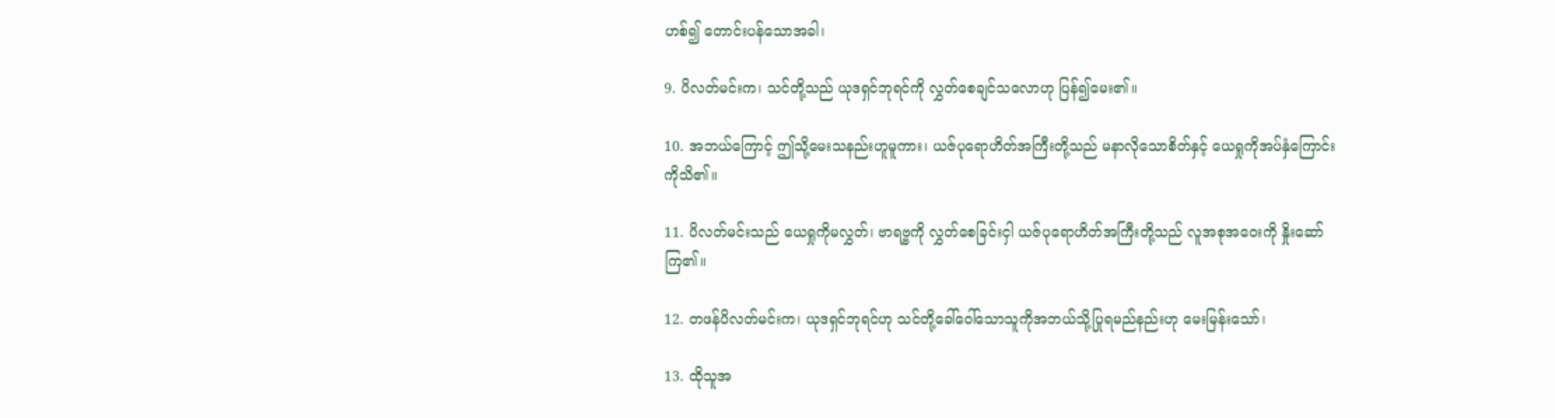ဟစ်၍ တောင်းပန်သောအခါ၊

9. ပိလတ်မင်းက၊ သင်တို့သည် ယုဒရှင်ဘုရင်ကို လွှတ်စေချင်သလောဟု ပြန်၍မေး၏။

10. အဘယ်ကြောင့် ဤသို့မေးသနည်းဟူမူကား၊ ယဇ်ပုရောဟိတ်အကြီးတို့သည် မနာလိုသောစိတ်နှင့် ယေရှုကိုအပ်နှံကြောင်းကိုသိ၏။

11. ပိလတ်မင်းသည် ယေရှုကိုမလွှတ်၊ ဗာရဗ္ဗကို လွှတ်စေခြင်းငှါ ယဇ်ပုရောဟိတ်အကြီးတို့သည် လူအစုအဝေးကို နှိုးဆော်ကြ၏။

12. တဖန်ပိလတ်မင်းက၊ ယုဒရှင်ဘုရင်ဟု သင်တို့ခေါ်ဝေါ်သောသူကိုအဘယ်သို့ပြုရမည်နည်းဟု မေးမြန်းသော်၊

13. ထိုသူအ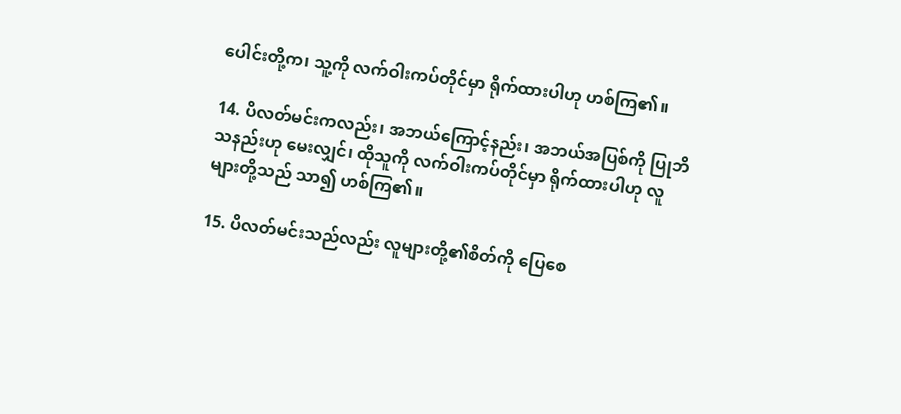ပေါင်းတို့က၊ သူ့ကို လက်ဝါးကပ်တိုင်မှာ ရိုက်ထားပါဟု ဟစ်ကြ၏။

14. ပိလတ်မင်းကလည်း၊ အဘယ်ကြောင့်နည်း၊ အဘယ်အပြစ်ကို ပြုဘိသနည်းဟု မေးလျှင်၊ ထိုသူကို လက်ဝါးကပ်တိုင်မှာ ရိုက်ထားပါဟု လူများတို့သည် သာ၍ ဟစ်ကြ၏။

15. ပိလတ်မင်းသည်လည်း လူများတို့၏စိတ်ကို ပြေစေ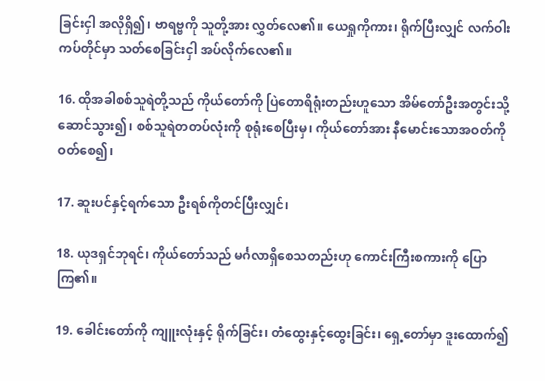ခြင်းငှါ အလိုရှိ၍၊ ဗာရဗ္ဗကို သူတို့အား လွှတ်လေ၏။ ယေရှုကိုကား၊ ရိုက်ပြီးလျှင် လက်ဝါးကပ်တိုင်မှာ သတ်စေခြင်းငှါ အပ်လိုက်လေ၏။

16. ထိုအခါစစ်သူရဲတို့သည် ကိုယ်တော်ကို ပြဲတောရိရုံးတည်းဟူသော အိမ်တော်ဦးအတွင်းသို့ ဆောင်သွား၍၊ စစ်သူရဲတတပ်လုံးကို စုရုံးစေပြီးမှ၊ ကိုယ်တော်အား နီမောင်းသောအဝတ်ကိုဝတ်စေ၍၊

17. ဆူးပင်နှင့်ရက်သော ဦးရစ်ကိုတင်ပြီးလျှင်၊

18. ယုဒရှင်ဘုရင်၊ ကိုယ်တော်သည် မင်္ဂလာရှိစေသတည်းဟု ကောင်းကြီးစကားကို ပြောကြ၏။

19. ခေါင်းတော်ကို ကျူးလုံးနှင့် ရိုက်ခြင်း၊ တံထွေးနှင့်ထွေးခြင်း၊ ရှေ့တော်မှာ ဒူးထောက်၍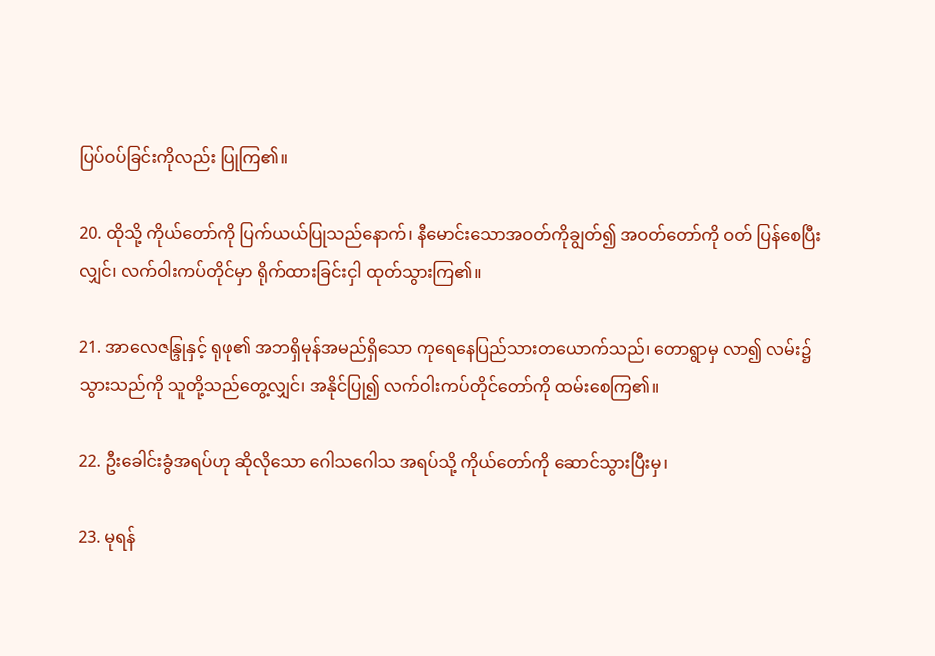ပြပ်ဝပ်ခြင်းကိုလည်း ပြုကြ၏။

20. ထိုသို့ ကိုယ်တော်ကို ပြက်ယယ်ပြုသည်နောက်၊ နီမောင်းသောအဝတ်ကိုချွတ်၍ အဝတ်တော်ကို ဝတ် ပြန်စေပြီးလျှင်၊ လက်ဝါးကပ်တိုင်မှာ ရိုက်ထားခြင်းငှါ ထုတ်သွားကြ၏။

21. အာလေဇန္ဒြုနှင့် ရုဖု၏ အဘရှိမုန်အမည်ရှိသော ကုရေနေပြည်သားတယောက်သည်၊ တောရွာမှ လာ၍ လမ်း၌သွားသည်ကို သူတို့သည်တွေ့လျှင်၊ အနိုင်ပြု၍ လက်ဝါးကပ်တိုင်တော်ကို ထမ်းစေကြ၏။

22. ဦးခေါင်းခွံအရပ်ဟု ဆိုလိုသော ဂေါသဂေါသ အရပ်သို့ ကိုယ်တော်ကို ဆောင်သွားပြီးမှ၊

23. မုရန်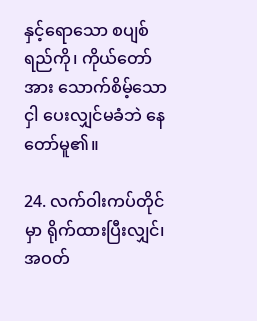နှင့်ရောသော စပျစ်ရည်ကို၊ ကိုယ်တော်အား သောက်စိမ့်သောငှါ ပေးလျှင်မခံဘဲ နေတော်မူ၏။

24. လက်ဝါးကပ်တိုင်မှာ ရိုက်ထားပြီးလျှင်၊ အဝတ်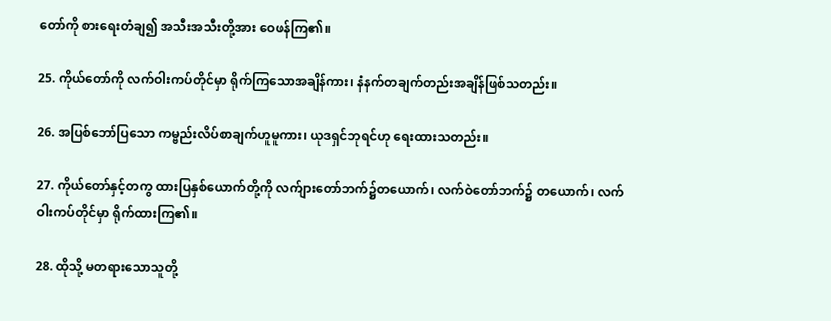တော်ကို စားရေးတံချ၍ အသီးအသီးတို့အား ဝေဖန်ကြ၏။

25. ကိုယ်တော်ကို လက်ဝါးကပ်တိုင်မှာ ရိုက်ကြသောအချိန်ကား၊ နံနက်တချက်တည်းအချိန်ဖြစ်သတည်း။

26. အပြစ်ဘော်ပြသော ကမ္ဗည်းလိပ်စာချက်ဟူမူကား၊ ယုဒရှင်ဘုရင်ဟု ရေးထားသတည်း။

27. ကိုယ်တော်နှင့်တကွ ထားပြနှစ်ယောက်တို့ကို လက်ျားတော်ဘက်၌တယောက်၊ လက်ဝဲတော်ဘက်၌ တယောက်၊ လက်ဝါးကပ်တိုင်မှာ ရိုက်ထားကြ၏။

28. ထိုသို့ မတရားသောသူတို့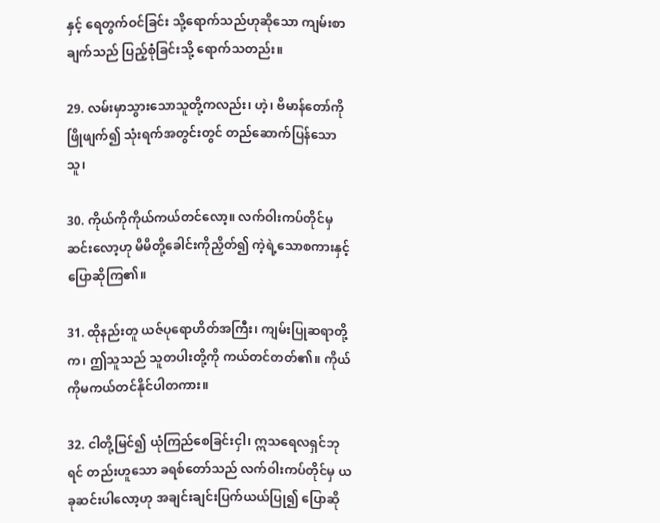နှင့် ရေတွက်ဝင်ခြင်း သို့ရောက်သည်ဟုဆိုသော ကျမ်းစာချက်သည် ပြည့်စုံခြင်းသို့ ရောက်သတည်း။

29. လမ်းမှာသွားသောသူတို့ကလည်း၊ ဟဲ့၊ ဗိမာန်တော်ကို ဖြိုဖျက်၍ သုံးရက်အတွင်းတွင် တည်ဆောက်ပြန်သောသူ၊

30. ကိုယ်ကိုကိုယ်ကယ်တင်လော့။ လက်ဝါးကပ်တိုင်မှ ဆင်းလော့ဟု မိမိတို့ခေါင်းကိုညှိတ်၍ ကဲ့ရဲ့သောစကားနှင့် ပြောဆိုကြ၏။

31. ထိုနည်းတူ ယဇ်ပုရောဟိတ်အကြီး၊ ကျမ်းပြုဆရာတို့က၊ ဤသူသည် သူတပါးတို့ကို ကယ်တင်တတ်၏။ ကိုယ်ကိုမကယ်တင်နိုင်ပါတကား။

32. ငါတို့မြင်၍ ယုံကြည်စေခြင်းငှါ၊ ဣသရေလရှင်ဘုရင် တည်းဟူသော ခရစ်တော်သည် လက်ဝါးကပ်တိုင်မှ ယခုဆင်းပါလော့ဟု အချင်းချင်းပြက်ယယ်ပြု၍ ပြောဆို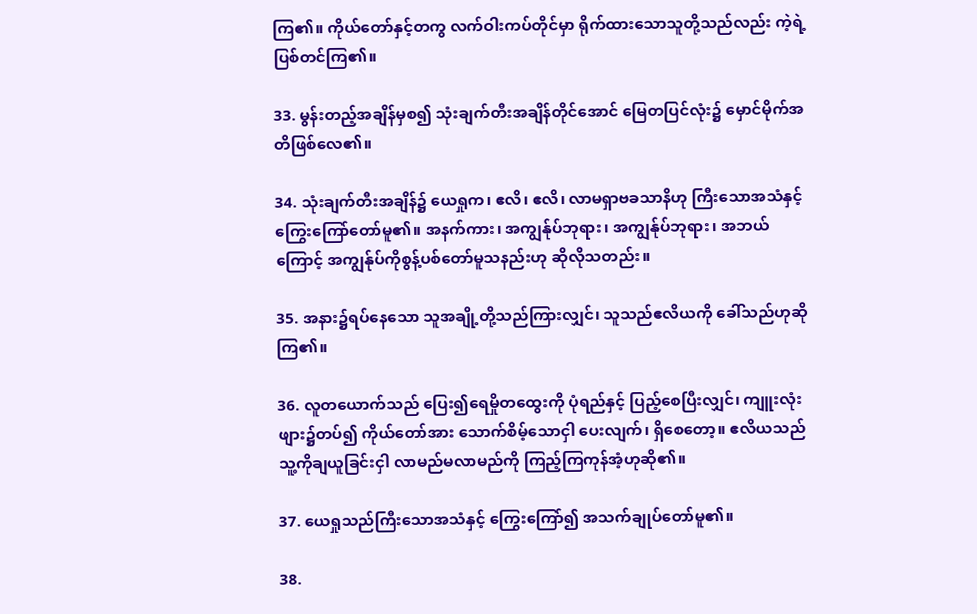ကြ၏။ ကိုယ်တော်နှင့်တကွ လက်ဝါးကပ်တိုင်မှာ ရိုက်ထားသောသူတို့သည်လည်း ကဲ့ရဲ့ပြစ်တင်ကြ၏။

33. မွန်းတည့်အချိန်မှစ၍ သုံးချက်တီးအချိန်တိုင်အောင် မြေတပြင်လုံး၌ မှောင်မိုက်အတိဖြစ်လေ၏။

34. သုံးချက်တီးအချိန်၌ ယေရှုက၊ ဧလိ၊ ဧလိ၊ လာမရှာဗခသာနိဟု ကြီးသောအသံနှင့် ကြွေးကြော်တော်မူ၏။ အနက်ကား၊ အကျွန်ုပ်ဘုရား၊ အကျွန်ုပ်ဘုရား၊ အဘယ်ကြောင့် အကျွန်ုပ်ကိုစွန့်ပစ်တော်မူသနည်းဟု ဆိုလိုသတည်း။

35. အနား၌ရပ်နေသော သူအချို့တို့သည်ကြားလျှင်၊ သူသည်ဧလိယကို ခေါ်သည်ဟုဆိုကြ၏။

36. လူတယောက်သည် ပြေး၍ရေမှိုတထွေးကို ပုံရည်နှင့် ပြည့်စေပြီးလျှင်၊ ကျူးလုံးဖျား၌တပ်၍ ကိုယ်တော်အား သောက်စိမ့်သောငှါ ပေးလျက်၊ ရှိစေတော့။ ဧလိယသည် သူ့ကိုချယူခြင်းငှါ လာမည်မလာမည်ကို ကြည့်ကြကုန်အံ့ဟုဆို၏။

37. ယေရှုသည်ကြီးသောအသံနှင့် ကြွေးကြော်၍ အသက်ချုပ်တော်မူ၏။

38.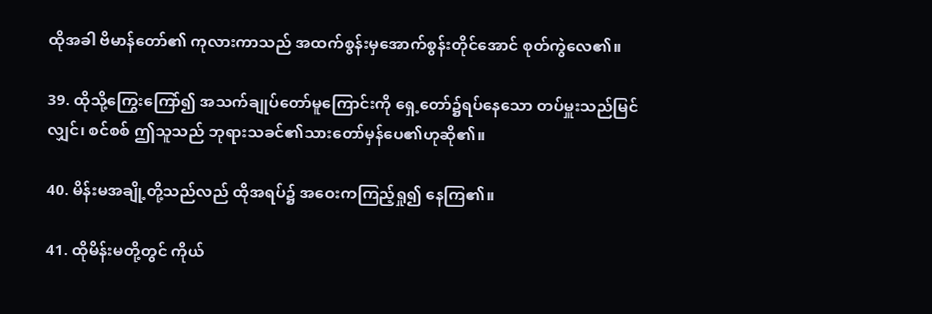ထိုအခါ ဗိမာန်တော်၏ ကုလားကာသည် အထက်စွန်းမှအောက်စွန်းတိုင်အောင် စုတ်ကွဲလေ၏။

39. ထိုသို့ကြွေးကြော်၍ အသက်ချုပ်တော်မူကြောင်းကို ရှေ့တော်၌ရပ်နေသော တပ်မှူးသည်မြင်လျှင်၊ စင်စစ် ဤသူသည် ဘုရားသခင်၏သားတော်မှန်ပေ၏ဟုဆို၏။

40. မိန်းမအချို့တို့သည်လည် ထိုအရပ်၌ အဝေးကကြည့်ရှု၍ နေကြ၏။

41. ထိုမိန်းမတို့တွင် ကိုယ်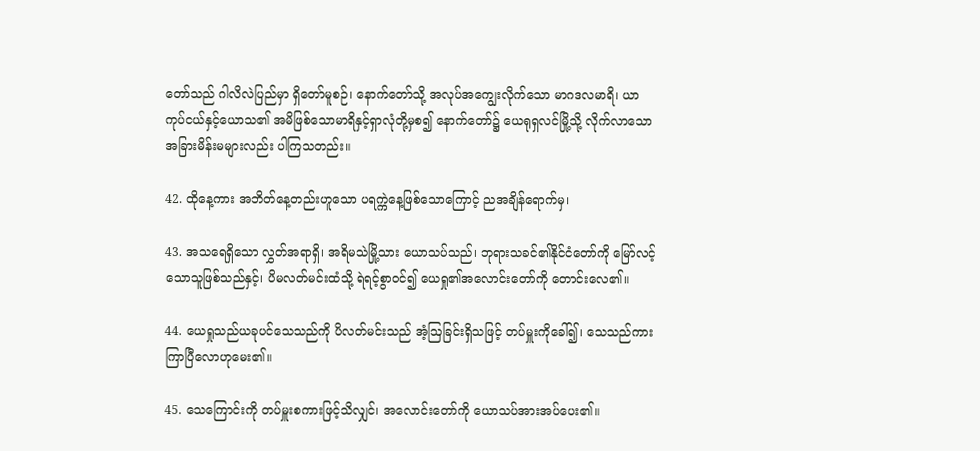တော်သည် ဂါလိလဲပြည်မှာ ရှိတော်မူစဉ်၊ နောက်တော်သို့ အလုပ်အကျွေးလိုက်သော မာဂဒလမာရိ၊ ယာကုပ်ငယ်နှင့်ယောသ၏ အမိဖြစ်သောမာရိနှင့်ရှာလုံတို့မှစ၍ နောက်တော်၌ ယေရုရှလင်မြို့သို့ လိုက်လာသောအခြားမိန်းမများလည်း ပါကြသတည်း။

42. ထိုနေ့ကား အဘိတ်နေ့တည်းဟူသော ပရက္ကဲနေ့ဖြစ်သောကြောင့် ညအချိန်ရောက်မှ၊

43. အသရေရှိသော လွှတ်အရာရှိ၊ အရိမသဲမြို့သား ယောသပ်သည်၊ ဘုရားသခင်၏နိုင်ငံတော်ကို မြော်လင့်သောသူဖြစ်သည်နှင့်၊ ပိမလတ်မင်းထံသို့ ရဲရင့်စွာဝင်၍ ယေရှု၏အလောင်းတော်ကို တောင်းလေ၏။

44. ယေရှုသည်ယခုပင်သေသည်ကို ပိလတ်မင်းသည် အံ့ဩခြင်းရှိသဖြင့် တပ်မှူးကိုခေါ်၍၊ သေသည်ကား ကြာပြီလောဟုမေး၏။

45. သေကြောင်းကို တပ်မှူးစကားဖြင့်သိလျှင်၊ အလောင်းတော်ကို ယောသပ်အားအပ်ပေး၏။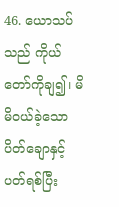46. ယောသပ်သည် ကိုယ်တော်ကိုချ၍၊ မိမိဝယ်ခဲ့သော ပိတ်ချောနှင့်ပတ်ရစ်ပြီး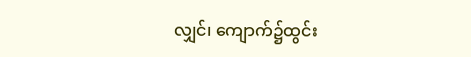လျှင်၊ ကျောက်၌ထွင်း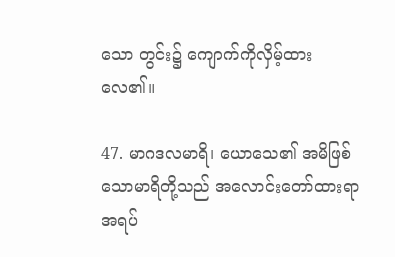သော တွင်း၌ ကျောက်ကိုလှိမ့်ထားလေ၏။

47. မာဂဒလမာရိ၊ ယောသေ၏ အမိဖြစ်သောမာရိတို့သည် အလောင်းတော်ထားရာအရပ်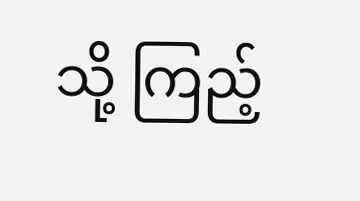သို့ ကြည့်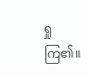ရှုကြ၏။